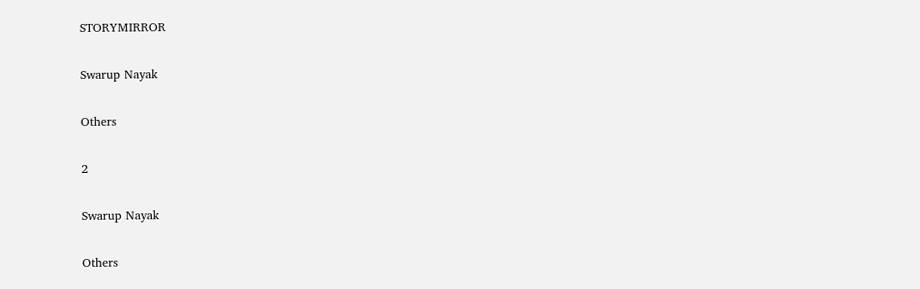STORYMIRROR

Swarup Nayak

Others

2

Swarup Nayak

Others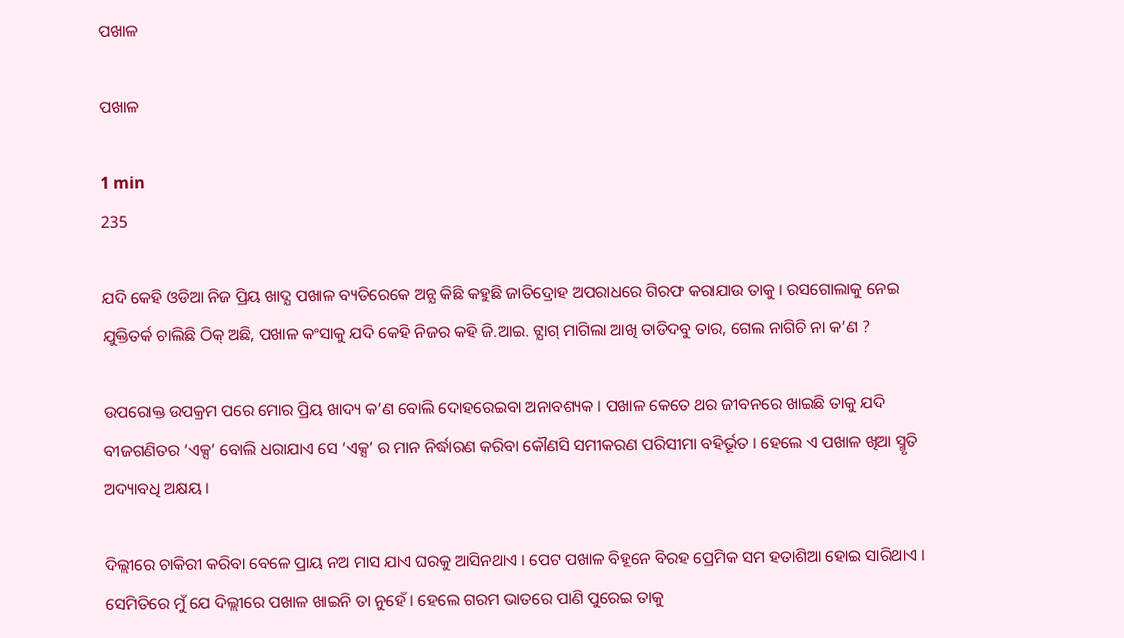ପଖାଳ

ପଖାଳ

1 min
235

ଯଦି କେହି ଓଡିଆ ନିଜ ପ୍ରିୟ ଖାଦ୍ଯ ପଖାଳ ବ୍ୟତିରେକେ ଅନ୍ଯ କିଛି କହୁଛି ଜାତିଦ୍ରୋହ ଅପରାଧରେ ଗିରଫ କରାଯାଉ ତାକୁ । ରସଗୋଲାକୁ ନେଇ ଯୁକ୍ତିତର୍କ ଚାଲିଛି ଠିକ୍ ଅଛି, ପଖାଳ କଂସାକୁ ଯଦି କେହି ନିଜର କହି ଜି.ଆଇ. ଟ୍ଯାଗ୍ ମାଗିଲା ଆଖି ତାଡିଦବୁ ତାର, ଗେଲ ନାଗିଚି ନା କ’ଣ ?

ଉପରୋକ୍ତ ଉପକ୍ରମ ପରେ ମୋର ପ୍ରିୟ ଖାଦ୍ୟ କ’ଣ ବୋଲି ଦୋହରେଇବା ଅନାବଶ୍ୟକ । ପଖାଳ କେତେ ଥର ଜୀବନରେ ଖାଇଛି ତାକୁ ଯଦି ବୀଜଗଣିତର ‘ଏକ୍ସ’ ବୋଲି ଧରାଯାଏ ସେ ‘ଏକ୍ସ’ ର ମାନ ନିର୍ଦ୍ଧାରଣ କରିବା କୌଣସି ସମୀକରଣ ପରିସୀମା ବହିର୍ଭୂତ । ହେଲେ ଏ ପଖାଳ ଖିଆ ସ୍ମୃତି ଅଦ୍ୟାବଧି ଅକ୍ଷୟ ।

ଦିଲ୍ଲୀରେ ଚାକିରୀ କରିବା ବେଳେ ପ୍ରାୟ ନଅ ମାସ ଯାଏ ଘରକୁ ଆସିନଥାଏ । ପେଟ ପଖାଳ ବିହୂନେ ବିରହ ପ୍ରେମିକ ସମ ହତାଶିଆ ହୋଇ ସାରିଥାଏ । ସେମିତିରେ ମୁଁ ଯେ ଦିଲ୍ଲୀରେ ପଖାଳ ଖାଇନି ତା ନୁହେଁ । ହେଲେ ଗରମ ଭାତରେ ପାଣି ପୁରେଇ ତାକୁ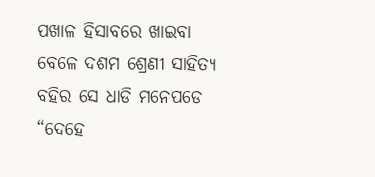ପଖାଳ ହିସାବରେ ଖାଇବା ବେଳେ ଦଶମ ଶ୍ରେଣୀ ସାହିତ୍ୟ ବହିର ସେ ଧାଡି ମନେପଡେ “ଦେହେ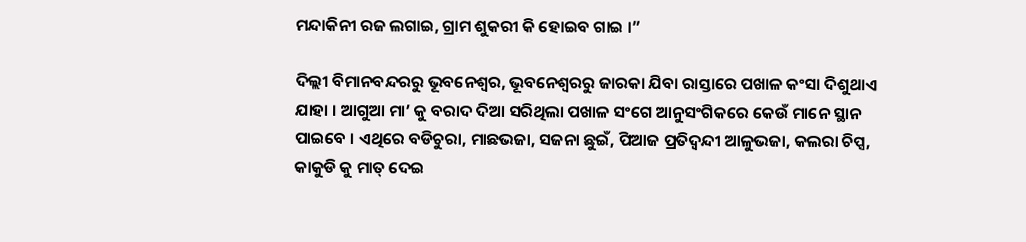ମନ୍ଦାକିନୀ ରଜ ଲଗାଇ, ଗ୍ରାମ ଶୁକରୀ କି ହୋଇବ ଗାଇ ।”

ଦିଲ୍ଲୀ ବିମାନବନ୍ଦରରୁ ଭୂବନେଶ୍ୱର, ଭୂବନେଶ୍ୱରରୁ ଜାରକା ଯିବା ରାସ୍ତାରେ ପଖାଳ କଂସା ଦିଶୁଥାଏ ଯାହା । ଆଗୁଆ ମା’ କୁ ବରାଦ ଦିଆ ସରିଥିଲା ପଖାଳ ସଂଗେ ଆନୁସଂଗିକରେ କେଉଁ ମାନେ ସ୍ଥାନ ପାଇବେ । ଏଥିରେ ବଡିଚୁରା, ମାଛଭଜା, ସଜନା ଛୁଇଁ, ପିଆଜ ପ୍ରତିଦ୍ୱନ୍ଦୀ ଆଳୁଭଜା, କଲରା ଚିପ୍ସ, କାକୁଡି କୁ ମାତ୍ ଦେଇ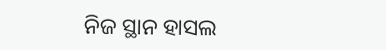ନିଜ ସ୍ଥାନ ହାସଲ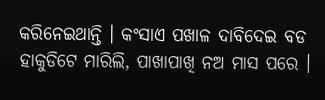କରିନେଇଥାନ୍ତି । କଂସାଏ ପଖାଳ ଦାବିଦେଇ ବଡ ହାକୁଡିଟେ ମାରିଲି, ପାଖାପାଖି ନଅ ମାସ ପରେ ।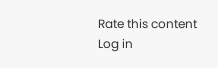Rate this content
Log in